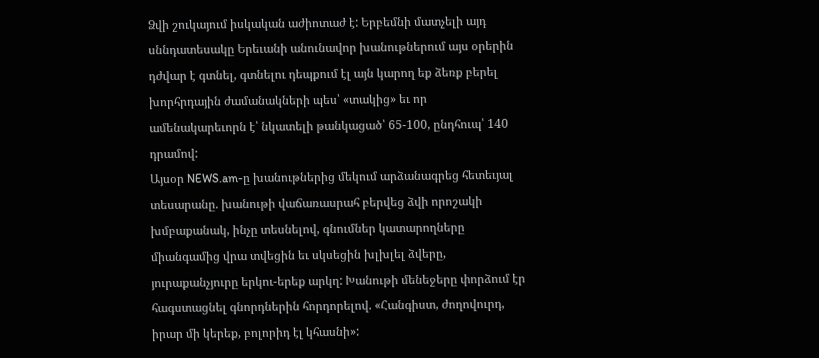Ձվի շուկայում իսկական աժիոտաժ է: Երբեմնի մատչելի այդ սննդատեսակը Երեւանի անունավոր խանութներում այս օրերին դժվար է գտնել, գտնելու դեպքում էլ այն կարող եք ձեռք բերել խորհրդային ժամանակների պես՝ «տակից» եւ որ ամենակարեւորն է՝ նկատելի թանկացած՝ 65-100, ընդհուպ՝ 140 դրամով:
Այսօր NEWS.am-ը խանութներից մեկում արձանագրեց հետեւյալ տեսարանը. խանութի վաճառասրահ բերվեց ձվի որոշակի խմբաքանակ, ինչը տեսնելով, գնումներ կատարողները միանգամից վրա տվեցին եւ սկսեցին խլխլել ձվերը, յուրաքանչյուրը երկու-երեք արկղ: Խանութի մենեջերը փորձում էր հագստացնել գնորդներին հորդորելով. «Հանգիստ, ժողովուրդ, իրար մի կերեք, բոլորիդ էլ կհասնի»: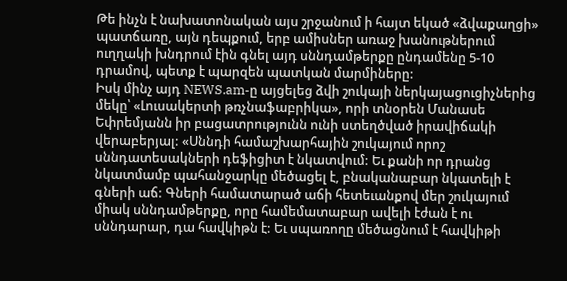Թե ինչն է նախատոնական այս շրջանում ի հայտ եկած «ձվաքաղցի» պատճառը, այն դեպքում, երբ ամիսներ առաջ խանութներում ուղղակի խնդրում էին գնել այդ սննդամթերքը ընդամենը 5-10 դրամով, պետք է պարզեն պատկան մարմիները:
Իսկ մինչ այդ NEWS.am-ը այցելեց ձվի շուկայի ներկայացուցիչներից մեկը՝ «Լուսակերտի թռչնաֆաբրիկա», որի տնօրեն Մանասե Եփրեմյանն իր բացատրությունն ունի ստեղծված իրավիճակի վերաբերյալ: «Սննդի համաշխարհային շուկայում որոշ սննդատեսակների դեֆիցիտ է նկատվում: Եւ քանի որ դրանց նկատմամբ պահանջարկը մեծացել է, բնականաբար նկատելի է գների աճ: Գների համատարած աճի հետեւանքով մեր շուկայում միակ սննդամթերքը, որը համեմատաբար ավելի էժան է ու սննդարար, դա հավկիթն է: Եւ սպառողը մեծացնում է հավկիթի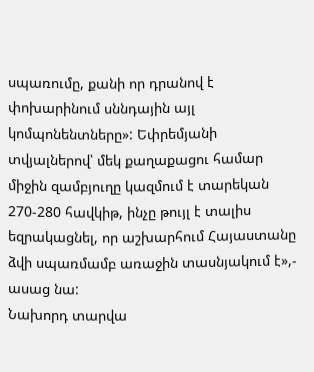սպառումը, քանի որ դրանով է փոխարինում սննդային այլ կոմպոնենտները»: Եփրեմյանի տվյալներով՝ մեկ քաղաքացու համար միջին զամբյուղը կազմում է տարեկան 270-280 հավկիթ, ինչը թույլ է տալիս եզրակացնել, որ աշխարհում Հայաստանը ձվի սպառմամբ առաջին տասնյակում է»,- ասաց նա:
Նախորդ տարվա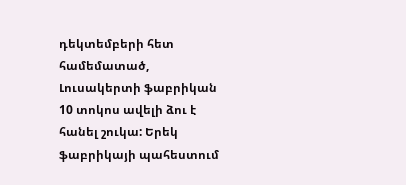դեկտեմբերի հետ համեմատած, Լուսակերտի ֆաբրիկան 10 տոկոս ավելի ձու է հանել շուկա: Երեկ ֆաբրիկայի պահեստում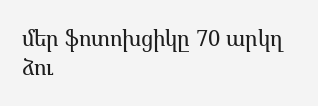մեր ֆոտոխցիկը 70 արկղ ձու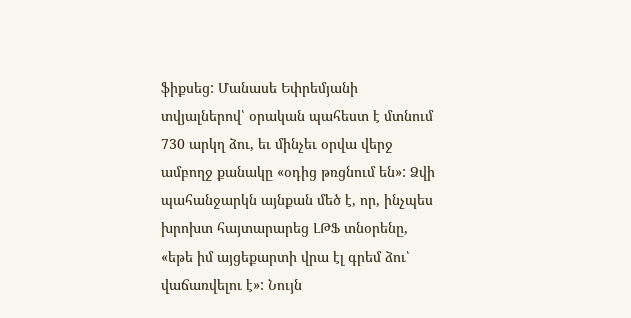ֆիքսեց: Մանասե Եփրեմյանի տվյալներով՝ օրական պահեստ է մտնում 730 արկղ ձու, եւ մինչեւ օրվա վերջ ամբողջ քանակը «օդից թռցնում են»: Ձվի պահանջարկն այնքան մեծ է, որ, ինչպես խրոխտ հայտարարեց ԼԹՖ տնօրենը, «եթե իմ այցեքարտի վրա էլ գրեմ ձու՝ վաճառվելու է»: Նույն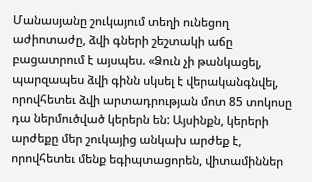Մանասյանը շուկայում տեղի ունեցող աժիոտաժը, ձվի գների շեշտակի աճը բացատրում է այսպես. «Ձուն չի թանկացել, պարզապես ձվի գինն սկսել է վերականգնվել, որովհետեւ ձվի արտադրության մոտ 85 տոկոսը դա ներմուծված կերերն են: Այսինքն, կերերի արժեքը մեր շուկայից անկախ արժեք է, որովհետեւ մենք եգիպտացորեն, վիտամիններ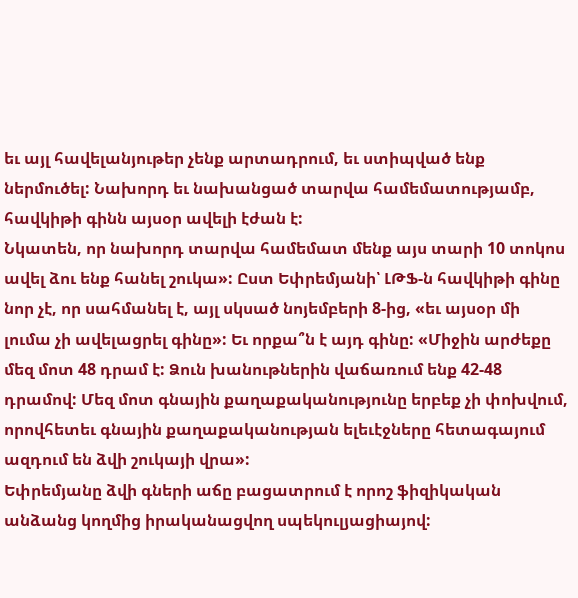եւ այլ հավելանյութեր չենք արտադրում, եւ ստիպված ենք ներմուծել: Նախորդ եւ նախանցած տարվա համեմատությամբ, հավկիթի գինն այսօր ավելի էժան է:
Նկատեն, որ նախորդ տարվա համեմատ մենք այս տարի 10 տոկոս ավել ձու ենք հանել շուկա»: Ըստ Եփրեմյանի՝ ԼԹՖ-ն հավկիթի գինը նոր չէ, որ սահմանել է, այլ սկսած նոյեմբերի 8-ից, «եւ այսօր մի լումա չի ավելացրել գինը»: Եւ որքա՞ն է այդ գինը: «Միջին արժեքը մեզ մոտ 48 դրամ է: Ձուն խանութներին վաճառում ենք 42-48 դրամով: Մեզ մոտ գնային քաղաքականությունը երբեք չի փոխվում, որովհետեւ գնային քաղաքականության ելեւէջները հետագայում ազդում են ձվի շուկայի վրա»:
Եփրեմյանը ձվի գների աճը բացատրում է որոշ ֆիզիկական անձանց կողմից իրականացվող սպեկուլյացիայով: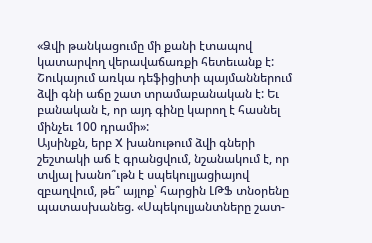«Ձվի թանկացումը մի քանի էտապով կատարվող վերավաճառքի հետեւանք է: Շուկայում առկա դեֆիցիտի պայմաններում ձվի գնի աճը շատ տրամաբանական է: Եւ բանական է, որ այդ գինը կարող է հասնել մինչեւ 100 դրամի»:
Այսինքն, երբ X խանութում ձվի գների շեշտակի աճ է գրանցվում, նշանակում է, որ տվյալ խանո՞ւթն է սպեկուլյացիայով զբաղվում, թե՞ այլոք՝ հարցին ԼԹՖ տնօրենը պատասխանեց. «Սպեկուլյանտները շատ-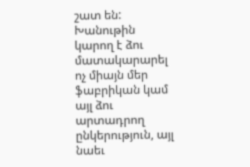շատ են: Խանութին կարող է ձու մատակարարել ոչ միայն մեր ֆաբրիկան կամ այլ ձու արտադրող ընկերություն, այլ նաեւ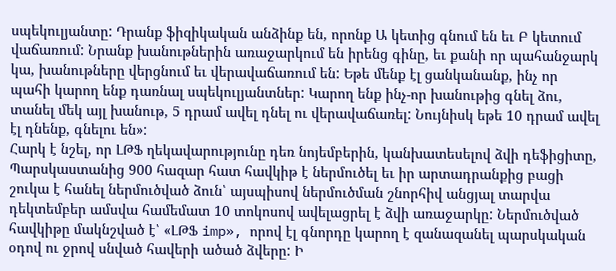սպեկուլյանտը: Դրանք ֆիզիկական անձինք են, որոնք Ա կետից գնում են եւ Բ կետում վաճառում: Նրանք խանութներին առաջարկում են իրենց գինը, եւ քանի որ պահանջարկ կա, խանութները վերցնում եւ վերավաճառում են: Եթե մենք էլ ցանկանանք, ինչ որ պահի կարող ենք դառնալ սպեկուլյանտներ: Կարող ենք ինչ-որ խանութից գնել ձու, տանել մեկ այլ խանութ, 5 դրամ ավել դնել ու վերավաճառել: Նույնիսկ եթե 10 դրամ ավել էլ դնենք, գնելու են»:
Հարկ է նշել, որ ԼԹՖ ղեկավարությունը դեռ նոյեմբերին, կանխատեսելով ձվի դեֆիցիտը, Պարսկաստանից 900 հազար հատ հավկիթ է ներմուծել եւ իր արտադրանքից բացի շուկա է հանել ներմուծված ձուն՝ այսպիսով ներմուծման շնորհիվ անցյալ տարվա դեկտեմբեր ամսվա համեմատ 10 տոկոսով ավելացրել է ձվի առաջարկը: Ներմուծված հավկիթը մակնշված է՝ «ԼԹՖ imp», որով էլ գնորդը կարող է զանազանել պարսկական օդով ու ջրով սնված հավերի ածած ձվերը: Ի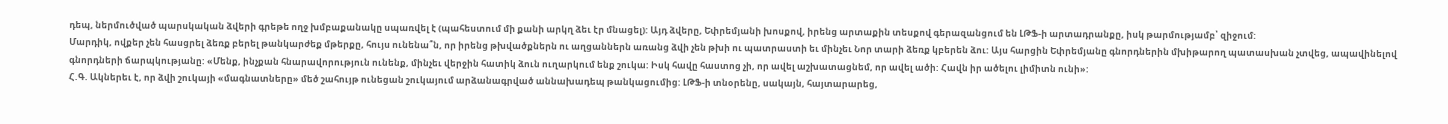դեպ, ներմուծված պարսկական ձվերի գրեթե ողջ խմբաքանակը սպառվել է (պահեստում մի քանի արկղ ձեւ էր մնացել): Այդ ձվերը, Եփրեմյանի խոսքով, իրենց արտաքին տեսքով գերազանցում են ԼԹՖ-ի արտադրանքը, իսկ թարմությամբ՝ զիջում:
Մարդիկ, ովքեր չեն հասցրել ձեռք բերել թանկարժեք մթերքը, հույս ունենա՞ն, որ իրենց թխվածքներն ու աղցաններն առանց ձվի չեն թխի ու պատրաստի եւ մինչեւ Նոր տարի ձեռք կբերեն ձու: Այս հարցին Եփրեմյանը գնորդներին մխիթարող պատասխան չտվեց, ապավինելով գնորդների ճարպկությանը: «Մենք, ինչքան հնարավորություն ունենք, մինչեւ վերջին հատիկ ձուն ուղարկում ենք շուկա: Իսկ հավը հաստոց չի, որ ավել աշխատացնեմ, որ ավել ածի: Հավն իր ածելու լիմիտն ունի»:
Հ.Գ. Ակներեւ է, որ ձվի շուկայի «մագնատները» մեծ շահույթ ունեցան շուկայում արձանագրված աննախադեպ թանկացումից: ԼԹՖ-ի տնօրենը, սակայն, հայտարարեց,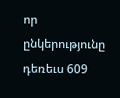որ ընկերությունը դեռեւս 609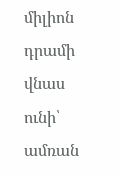միլիոն դրամի վնաս ունի՝ ամռան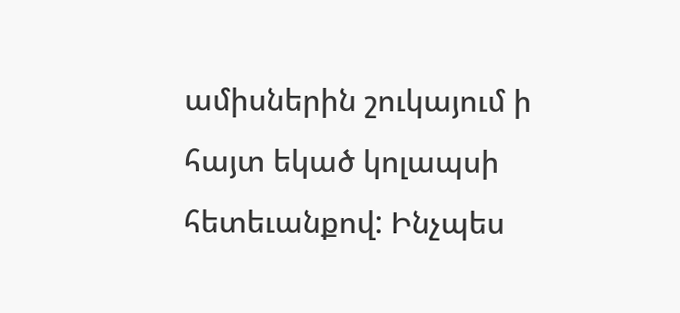ամիսներին շուկայում ի հայտ եկած կոլապսի հետեւանքով: Ինչպես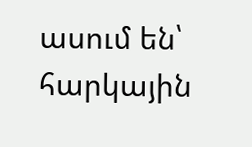ասում են՝ հարկային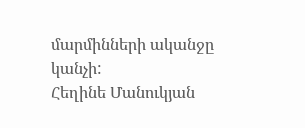մարմինների ականջը կանչի:
Հեղինե Մանուկյան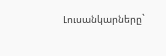Լուսանկարները`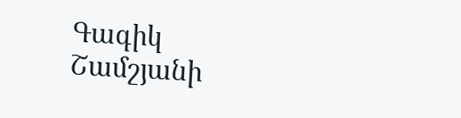Գագիկ Շամշյանի